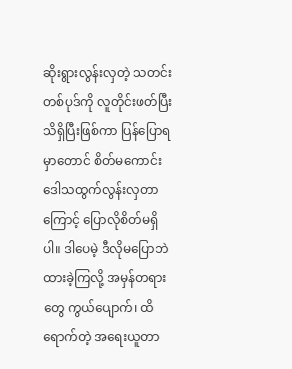ဆိုးရွားလွန်းလှတဲ့ သတင်းတစ်ပုဒ်ကို လူတိုင်းဖတ်ပြီး သိရှိပြီးဖြစ်ကာ ပြန်ပြောရမှာတောင် စိတ်မကောင်း ဒေါသထွက်လွန်းလှတာကြောင့် ပြောလိုစိတ်မရှိပါ။ ဒါပေမဲ့ ဒီလိုမပြောဘဲ ထားခဲ့ကြလို့ အမှန်တရားတွေ ကွယ်ပျောက်၊ ထိရောက်တဲ့ အရေးယူတာ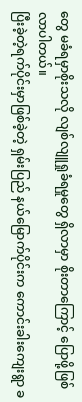တွေ မခံရမှာစိုးသလို လျစ်လျူရှုခံရမှုတွေ ရှိလာမှာ စိုးတာကြောင့် ပြောဖို့ဖြစ်လာပါတယ်။
ပြီးခဲ့တဲ့ရက်ပိုင်းမှာဖြစ်ခဲ့တဲ့ ရှမ်းပြည် နယ်မြောက်ပိုင်းက ကောင်းခါးကျေးရွာ ခ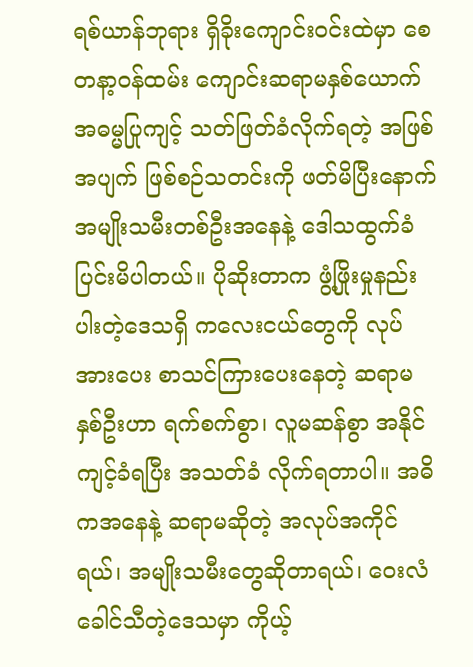ရစ်ယာန်ဘုရား ရှိခိုးကျောင်းဝင်းထဲမှာ စေတနာ့ဝန်ထမ်း ကျောင်းဆရာမနှစ်ယောက် အဓမ္မပြုကျင့် သတ်ဖြတ်ခံလိုက်ရတဲ့ အဖြစ်အပျက် ဖြစ်စဉ်သတင်းကို ဖတ်မိပြီးနောက် အမျိုးသမီးတစ်ဦးအနေနဲ့ ဒေါသထွက်ခံပြင်းမိပါတယ်။ ပိုဆိုးတာက ဖွံ့ဖြိုးမှုနည်းပါးတဲ့ဒေသရှိ ကလေးငယ်တွေကို လုပ်အားပေး စာသင်ကြားပေးနေတဲ့ ဆရာမနှစ်ဦးဟာ ရက်စက်စွာ၊ လူမဆန်စွာ အနိုင်ကျင့်ခံရပြီး အသတ်ခံ လိုက်ရတာပါ။ အဓိကအနေနဲ့ ဆရာမဆိုတဲ့ အလုပ်အကိုင်ရယ်၊ အမျိုးသမီးတွေဆိုတာရယ်၊ ဝေးလံခေါင်သီတဲ့ဒေသမှာ ကိုယ့်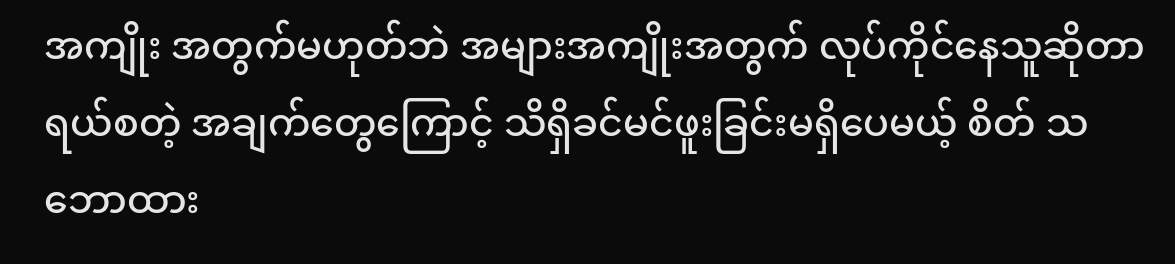အကျိုး အတွက်မဟုတ်ဘဲ အများအကျိုးအတွက် လုပ်ကိုင်နေသူဆိုတာရယ်စတဲ့ အချက်တွေကြောင့် သိရှိခင်မင်ဖူးခြင်းမရှိပေမယ့် စိတ် သဘောထား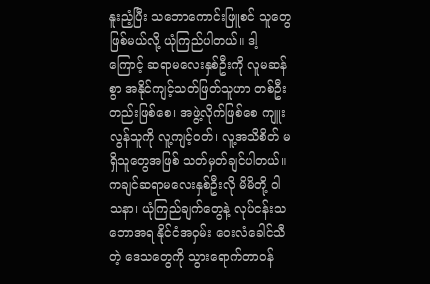နူးညံ့ပြီး သဘောကောင်းဖြူစင် သူတွေဖြစ်မယ်လို့ ယုံကြည်ပါတယ်။ ဒါ့ကြောင့် ဆရာမလေးနှစ်ဦးကို လူမဆန်စွာ အနိုင်ကျင့်သတ်ဖြတ်သူဟာ တစ်ဦးတည်းဖြစ်စေ၊ အဖွဲ့လိုက်ဖြစ်စေ ကျူးလွန်သူကို လူ့ကျင့်ဝတ်၊ လူ့အသိစိတ် မရှိသူတွေအဖြစ် သတ်မှတ်ချင်ပါတယ်။
ကချင်ဆရာမလေးနှစ်ဦးလို မိမိတို့ ဝါသနာ၊ ယုံကြည်ချက်တွေနဲ့ လုပ်ငန်းသဘောအရ နိုင်ငံအဝှမ်း ဝေးလံခေါင်သီတဲ့ ဒေသတွေကို သွားရောက်တာဝန်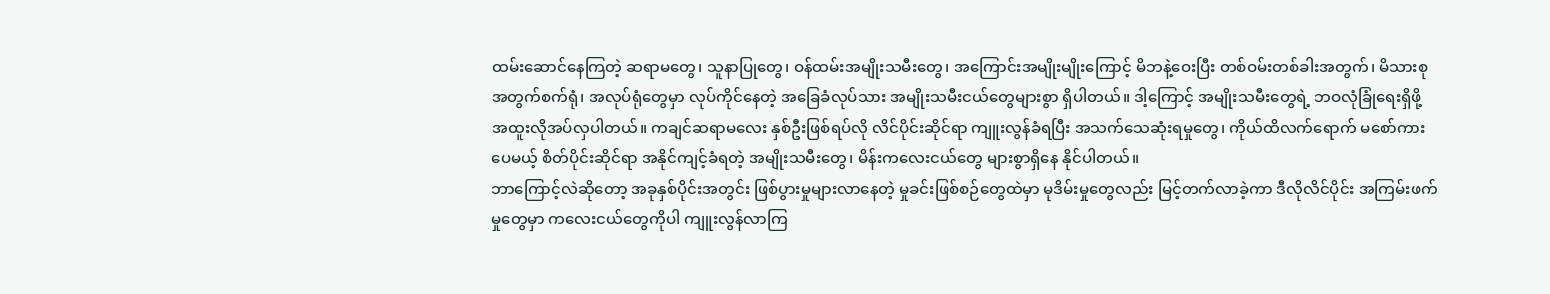ထမ်းဆောင်နေကြတဲ့ ဆရာမတွေ၊ သူနာပြုတွေ၊ ဝန်ထမ်းအမျိုးသမီးတွေ၊ အကြောင်းအမျိုးမျိုးကြောင့် မိဘနဲ့ဝေးပြီး တစ်ဝမ်းတစ်ခါးအတွက်၊ မိသားစုအတွက်စက်ရုံ၊ အလုပ်ရုံတွေမှာ လုပ်ကိုင်နေတဲ့ အခြေခံလုပ်သား အမျိုးသမီးငယ်တွေများစွာ ရှိပါတယ်။ ဒါ့ကြောင့် အမျိုးသမီးတွေရဲ့ ဘဝလုံခြုံရေးရှိဖို့ အထူးလိုအပ်လှပါတယ်။ ကချင်ဆရာမလေး နှစ်ဦးဖြစ်ရပ်လို လိင်ပိုင်းဆိုင်ရာ ကျူးလွန်ခံရပြီး အသက်သေဆုံးရမှုတွေ၊ ကိုယ်ထိလက်ရောက် မစော်ကားပေမယ့် စိတ်ပိုင်းဆိုင်ရာ အနိုင်ကျင့်ခံရတဲ့ အမျိုးသမီးတွေ၊ မိန်းကလေးငယ်တွေ များစွာရှိနေ နိုင်ပါတယ်။
ဘာကြောင့်လဲဆိုတော့ အခုနှစ်ပိုင်းအတွင်း ဖြစ်ပွားမှုများလာနေတဲ့ မှုခင်းဖြစ်စဉ်တွေထဲမှာ မုဒိမ်းမှုတွေလည်း မြင့်တက်လာခဲ့ကာ ဒီလိုလိင်ပိုင်း အကြမ်းဖက်မှုတွေမှာ ကလေးငယ်တွေကိုပါ ကျူးလွန်လာကြ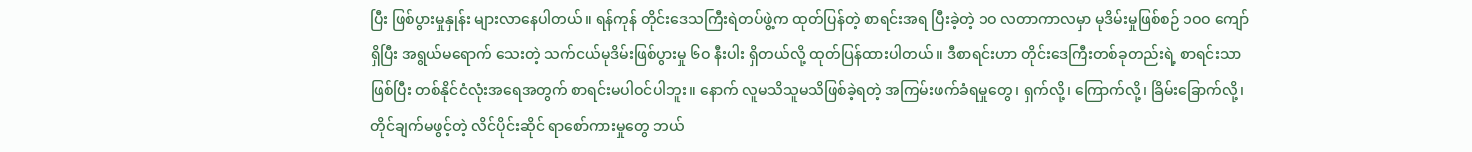ပြီး ဖြစ်ပွားမှုနှုန်း များလာနေပါတယ်။ ရန်ကုန် တိုင်းဒေသကြီးရဲတပ်ဖွဲ့က ထုတ်ပြန်တဲ့ စာရင်းအရ ပြီးခဲ့တဲ့ ၁ဝ လတာကာလမှာ မုဒိမ်းမှုဖြစ်စဉ် ၁ဝဝ ကျော်ရှိပြီး အရွယ်မရောက် သေးတဲ့ သက်ငယ်မုဒိမ်းဖြစ်ပွားမှု ၆ဝ နီးပါး ရှိတယ်လို့ ထုတ်ပြန်ထားပါတယ်။ ဒီစာရင်းဟာ တိုင်းဒေကြီးတစ်ခုတည်းရဲ့ စာရင်းသာဖြစ်ပြီး တစ်နိုင်ငံလုံးအရေအတွက် စာရင်းမပါဝင်ပါဘူး။ နောက် လူမသိသူမသိဖြစ်ခဲ့ရတဲ့ အကြမ်းဖက်ခံရမှုတွေ၊ ရှက်လို့၊ ကြောက်လို့၊ ခြိမ်းခြောက်လို့၊ တိုင်ချက်မဖွင့်တဲ့ လိင်ပိုင်းဆိုင် ရာစော်ကားမှုတွေ ဘယ်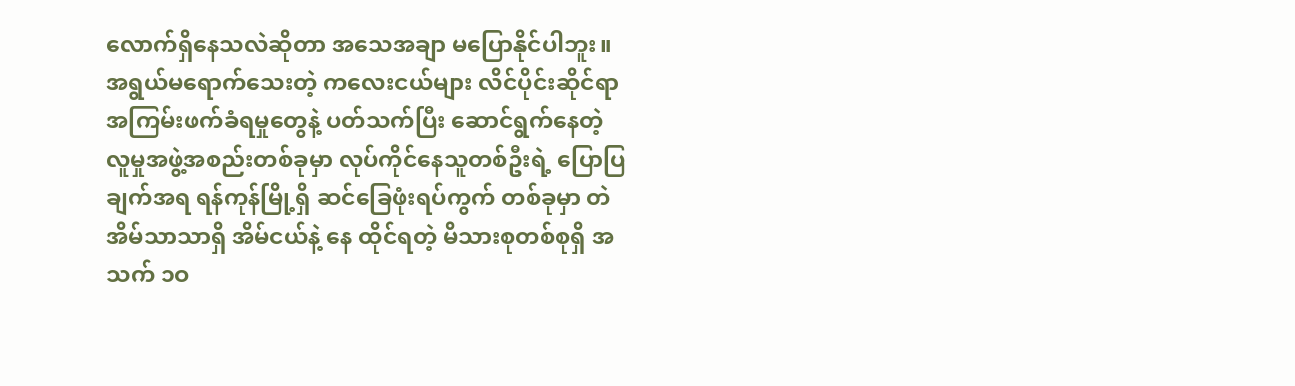လောက်ရှိနေသလဲဆိုတာ အသေအချာ မပြောနိုင်ပါဘူး။
အရွယ်မရောက်သေးတဲ့ ကလေးငယ်များ လိင်ပိုင်းဆိုင်ရာ အကြမ်းဖက်ခံရမှုတွေနဲ့ ပတ်သက်ပြီး ဆောင်ရွက်နေတဲ့ လူမှုအဖွဲ့အစည်းတစ်ခုမှာ လုပ်ကိုင်နေသူတစ်ဦးရဲ့ ပြောပြချက်အရ ရန်ကုန်မြို့ရှိ ဆင်ခြေဖုံးရပ်ကွက် တစ်ခုမှာ တဲအိမ်သာသာရှိ အိမ်ငယ်နဲ့ နေ ထိုင်ရတဲ့ မိသားစုတစ်စုရှိ အသက် ၁ဝ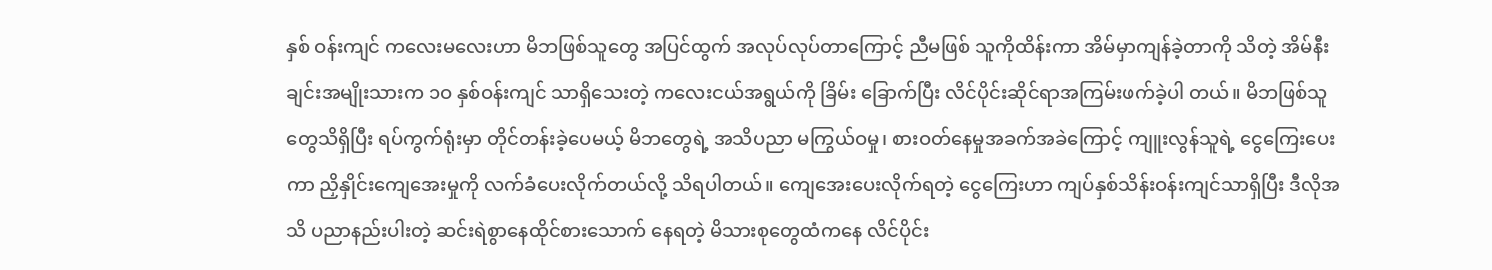နှစ် ဝန်းကျင် ကလေးမလေးဟာ မိဘဖြစ်သူတွေ အပြင်ထွက် အလုပ်လုပ်တာကြောင့် ညီမဖြစ် သူကိုထိန်းကာ အိမ်မှာကျန်ခဲ့တာကို သိတဲ့ အိမ်နီးချင်းအမျိုးသားက ၁ဝ နှစ်ဝန်းကျင် သာရှိသေးတဲ့ ကလေးငယ်အရွယ်ကို ခြိမ်း ခြောက်ပြီး လိင်ပိုင်းဆိုင်ရာအကြမ်းဖက်ခဲ့ပါ တယ်။ မိဘဖြစ်သူတွေသိရှိပြီး ရပ်ကွက်ရုံးမှာ တိုင်တန်းခဲ့ပေမယ့် မိဘတွေရဲ့ အသိပညာ မကြွယ်ဝမှု၊ စားဝတ်နေမှုအခက်အခဲကြောင့် ကျူးလွန်သူရဲ့ ငွေကြေးပေးကာ ညှိနှိုင်းကျေအေးမှုကို လက်ခံပေးလိုက်တယ်လို့ သိရပါတယ်။ ကျေအေးပေးလိုက်ရတဲ့ ငွေကြေးဟာ ကျပ်နှစ်သိန်းဝန်းကျင်သာရှိပြီး ဒီလိုအသိ ပညာနည်းပါးတဲ့ ဆင်းရဲစွာနေထိုင်စားသောက် နေရတဲ့ မိသားစုတွေထံကနေ လိင်ပိုင်း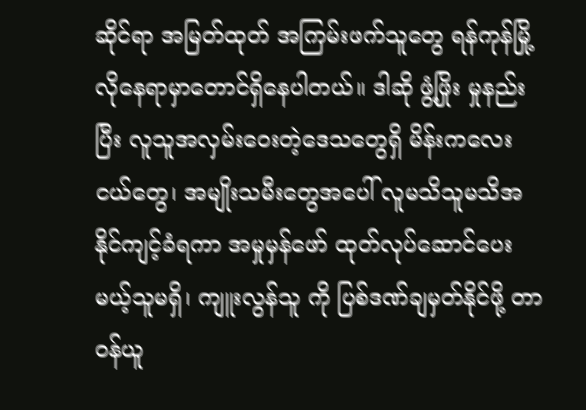ဆိုင်ရာ အမြတ်ထုတ် အကြမ်းဖက်သူတွေ ရန်ကုန်မြို့ လိုနေရာမှာတောင်ရှိနေပါတယ်။ ဒါဆို ဖွံ့ဖြိုး မှုနည်းပြီး လူသူအလှမ်းဝေးတဲ့ဒေသတွေရှိ မိန်းကလေးငယ်တွေ၊ အမျိုးသမီးတွေအပေါ် လူမသိသူမသိအနိုင်ကျင့်ခံရကာ အမှုမှန်ဖော် ထုတ်လုပ်ဆောင်ပေးမယ့်သူမရှိ၊ ကျူးလွန်သူ ကို ပြစ်ဒဏ်ချမှတ်နိုင်ဖို့ တာဝန်ယူ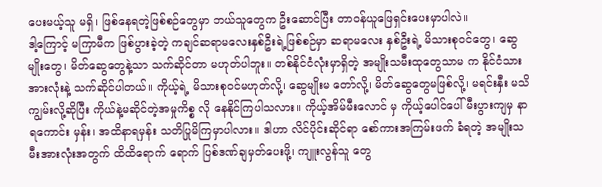ပေးမယ့်သူ မရှိ၊ ဖြစ်နေရတဲ့ဖြစ်စဉ်တွေမှာ ဘယ်သူတွေက ဦးဆောင်ပြီး တာဝန်ယူဖြေရှင်းပေးမှာပါလဲ။
ဒါ့ကြောင့် မကြာမီက ဖြစ်ပွားခဲ့တဲ့ ကချင်ဆရာမလေးနှစ်ဦးရဲ့ဖြစ်စဉ်မှာ ဆရာမလေး နှစ်ဦးရဲ့ မိသားစုဝင်တွေ၊ ဆွေမျိုးတွေ၊ မိတ်ဆွေတွေနဲ့သာ သက်ဆိုင်တာ မဟုတ်ပါဘူး။ တစ်နိုင်ငံလုံးမှာရှိတဲ့ အမျိုးသမီးထုတွေသာမ က နိုင်ငံသားအားလုံးနဲ့ သက်ဆိုင်ပါတယ်။ ကိုယ့်ရဲ့ မိသားစုဝင်မဟုတ်လို့၊ ဆွေမျိုးမ တော်လို့၊ မိတ်ဆွေတွေမဖြစ်လို့၊ မရင်းနှီး မသိကျွမ်းလို့ဆိုပြီး ကိုယ်နဲ့မဆိုင်တဲ့အမှုကိစ္စ လို နေနိုင်ကြပါသလား။ ကိုယ့်အိမ်မီးလောင် မှ ကိုယ့်ပေါင်ပေါ်မီးပွားကျမှ နာရကောင်း မှန်း၊ အထိနာရမှန်း သတိပြုမိကြမှာပါလား။ ဒါဟာ လိင်ပိုင်းဆိုင်ရာ စော်ကားအကြမ်းဖက် ခံရတဲ့ အမျိုးသမီးအားလုံးအတွက် ထိထိရောက် ရောက် ပြစ်ဒဏ်ချမှတ်ပေးဖို့၊ ကျူးလွန်သူ တွေ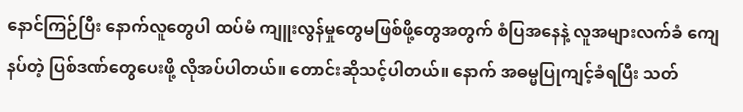နောင်ကြဉ်ပြီး နောက်လူတွေပါ ထပ်မံ ကျူးလွန်မှုတွေမဖြစ်ဖို့တွေအတွက် စံပြအနေနဲ့ လူအများလက်ခံ ကျေနပ်တဲ့ ပြစ်ဒဏ်တွေပေးဖို့ လိုအပ်ပါတယ်။ တောင်းဆိုသင့်ပါတယ်။ နောက် အဓမ္မပြုကျင့်ခံရပြီး သတ်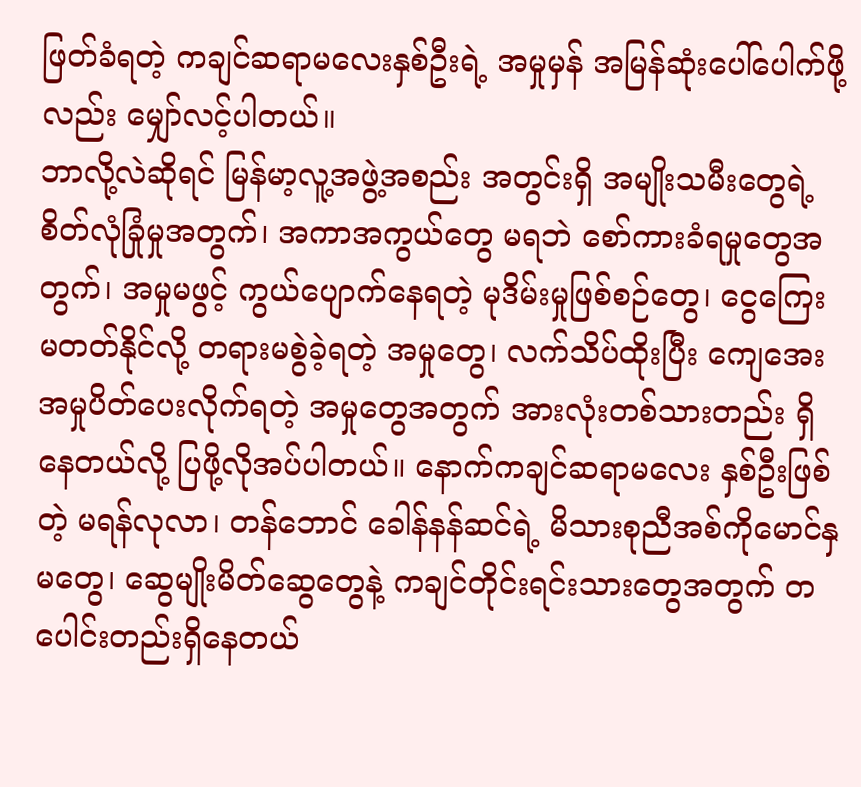ဖြတ်ခံရတဲ့ ကချင်ဆရာမလေးနှစ်ဦးရဲ့ အမှုမှန် အမြန်ဆုံးပေါ်ပေါက်ဖို့လည်း မျှော်လင့်ပါတယ်။
ဘာလို့လဲဆိုရင် မြန်မာ့လူ့အဖွဲ့အစည်း အတွင်းရှိ အမျိုးသမီးတွေရဲ့ စိတ်လုံခြုံမှုအတွက်၊ အကာအကွယ်တွေ မရဘဲ စော်ကားခံရမှုတွေအတွက်၊ အမှုမဖွင့် ကွယ်ပျောက်နေရတဲ့ မုဒိမ်းမှုဖြစ်စဉ်တွေ၊ ငွေကြေးမတတ်နိုင်လို့ တရားမစွဲခဲ့ရတဲ့ အမှုတွေ၊ လက်သိပ်ထိုးပြီး ကျေအေးအမှုပိတ်ပေးလိုက်ရတဲ့ အမှုတွေအတွက် အားလုံးတစ်သားတည်း ရှိနေတယ်လို့ ပြဖို့လိုအပ်ပါတယ်။ နောက်ကချင်ဆရာမလေး နှစ်ဦးဖြစ်တဲ့ မရန်လုလာ၊ တန်ဘောင် ခေါန်နန်ဆင်ရဲ့ မိသားစုညီအစ်ကိုမောင်နှမတွေ၊ ဆွေမျိုးမိတ်ဆွေတွေနဲ့ ကချင်တိုင်းရင်းသားတွေအတွက် တပေါင်းတည်းရှိနေတယ်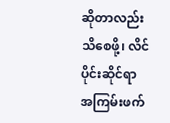ဆိုတာလည်း သိစေဖို့၊ လိင်ပိုင်းဆိုင်ရာ အကြမ်းဖက်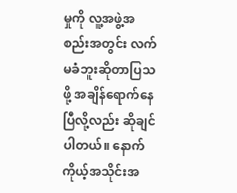မှုကို လူ့အဖွဲ့အစည်းအတွင်း လက်မခံဘူးဆိုတာပြသဖို့ အချိန်ရောက်နေပြီလို့လည်း ဆိုချင်ပါတယ်။ နောက်ကိုယ့်အသိုင်းအ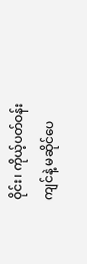ဝိုင်း၊ ကိုယ့်ပတ်ဝန်းကျင်နဲ့ မဆိုင်ပေ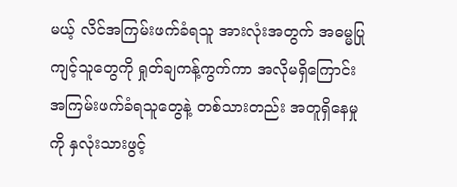မယ့် လိင်အကြမ်းဖက်ခံရသူ အားလုံးအတွက် အဓမ္မပြုကျင့်သူတွေကို ရှုတ်ချကန့်ကွက်ကာ အလိုမရှိကြောင်း အကြမ်းဖက်ခံရသူတွေနဲ့ တစ်သားတည်း အတူရှိနေမှုကို နှလုံးသားဖွင့်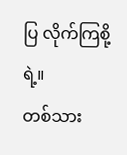ပြ လိုက်ကြစို့ရဲ့။
တစ်သား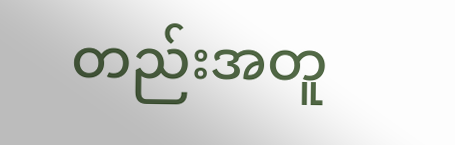တည်းအတူ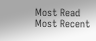Most Read
Most Recent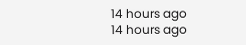14 hours ago
14 hours ago